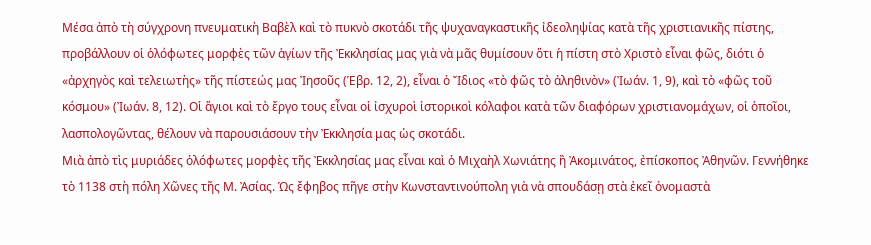Μέσα ἀπὸ τὴ σύγχρονη πνευματικὴ Βαβὲλ καὶ τὸ πυκνὸ σκοτάδι τῆς ψυχαναγκαστικῆς ἰδεοληψίας κατὰ τῆς χριστιανικῆς πίστης, προβάλλουν οἱ ὁλόφωτες μορφὲς τῶν ἁγίων τῆς Ἐκκλησίας μας γιὰ νὰ μᾶς θυμίσουν ὅτι ἡ πίστη στὸ Χριστὸ εἶναι φῶς, διότι ὁ «ἀρχηγὸς καὶ τελειωτὴς» τῆς πίστεώς μας Ἰησοῦς (Ἑβρ. 12, 2), εἶναι ὁ Ἴδιος «τὸ φῶς τὸ ἀληθινὸν» (Ἰωάν. 1, 9), καὶ τὸ «φῶς τοῦ κόσμου» (Ἰωάν. 8, 12). Οἱ ἅγιοι καὶ τὸ ἔργο τους εἶναι οἱ ἰσχυροὶ ἱστορικοὶ κόλαφοι κατὰ τῶν διαφόρων χριστιανομάχων, οἱ ὁποῖοι, λασπολογῶντας, θέλουν νὰ παρουσιάσουν τὴν Ἐκκλησία μας ὡς σκοτάδι.
Μιὰ ἀπὸ τὶς μυριάδες ὁλόφωτες μορφὲς τῆς Ἐκκλησίας μας εἶναι καὶ ὁ Μιχαὴλ Χωνιάτης ἢ Ἀκομινάτος, ἐπίσκοπος Ἀθηνῶν. Γεννήθηκε τὸ 1138 στὴ πόλη Χῶνες τῆς Μ. Ἀσίας. Ὡς ἔφηβος πῆγε στὴν Κωνσταντινούπολη γιὰ νὰ σπουδάσῃ στὰ ἐκεῖ ὀνομαστὰ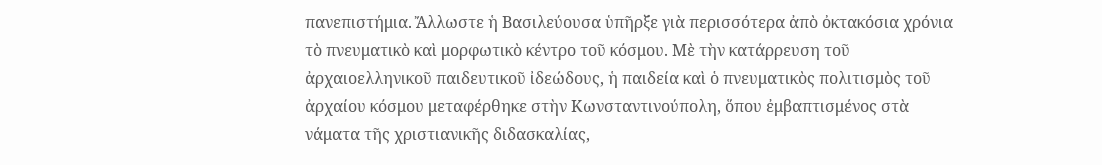πανεπιστήμια. Ἄλλωστε ἡ Βασιλεύουσα ὑπῆρξε γιὰ περισσότερα ἀπὸ ὀκτακόσια χρόνια τὸ πνευματικὸ καὶ μορφωτικὸ κέντρο τοῦ κόσμου. Μὲ τὴν κατάρρευση τοῦ ἀρχαιοελληνικοῦ παιδευτικοῦ ἰδεώδους, ἡ παιδεία καὶ ὁ πνευματικὸς πολιτισμὸς τοῦ ἀρχαίου κόσμου μεταφέρθηκε στὴν Κωνσταντινούπολη, ὅπου ἐμβαπτισμένος στὰ νάματα τῆς χριστιανικῆς διδασκαλίας,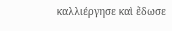καλλιέργησε καὶ ἔδωσε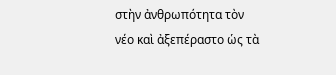στὴν ἀνθρωπότητα τὸν νέο καὶ ἀξεπέραστο ὡς τὰ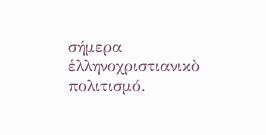σήμερα ἑλληνοχριστιανικὸ πολιτισμό.